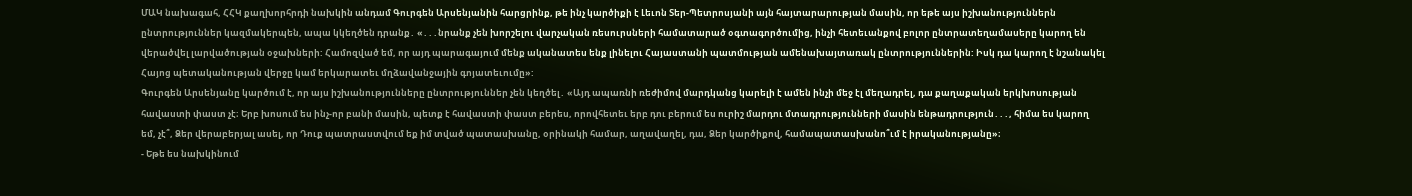ՄԱԿ նախագահ, ՀՀԿ քաղխորհրդի նախկին անդամ Գուրգեն Արսենյանին հարցրինք, թե ինչ կարծիքի է Լեւոն Տեր-Պետրոսյանի այն հայտարարության մասին, որ եթե այս իշխանություններն ընտրություններ կազմակերպեն, ապա կկեղծեն դրանք․ «․․․նրանք չեն խորշելու վարչական ռեսուրսների համատարած օգտագործումից, ինչի հետեւանքով բոլոր ընտրատեղամասերը կարող են վերածվել լարվածության օջախների: Համոզված եմ, որ այդ պարագայում մենք ականատես ենք լինելու Հայաստանի պատմության ամենախայտառակ ընտրություններին: Իսկ դա կարող է նշանակել Հայոց պետականության վերջը կամ երկարատեւ մղձավանջային գոյատեւումը»:
Գուրգեն Արսենյանը կարծում է, որ այս իշխանությունները ընտրություններ չեն կեղծել․ «Այդ ապառնի ռեժիմով մարդկանց կարելի է ամեն ինչի մեջ էլ մեղադրել, դա քաղաքական երկխոսության հավաստի փաստ չէ։ Երբ խոսում ես ինչ-որ բանի մասին, պետք է հավաստի փաստ բերես, որովհետեւ երբ դու բերում ես ուրիշ մարդու մտադրությունների մասին ենթադրություն․․․, հիմա ես կարող եմ, չէ՞, Ձեր վերաբերյալ ասել, որ Դուք պատրաստվում եք իմ տված պատասխանը, օրինակի համար, աղավաղել, դա, Ձեր կարծիքով, համապատասխանո՞ւմ է իրականությանը»։
- Եթե ես նախկինում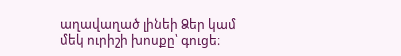աղավաղած լինեի Ձեր կամ մեկ ուրիշի խոսքը՝ գուցե։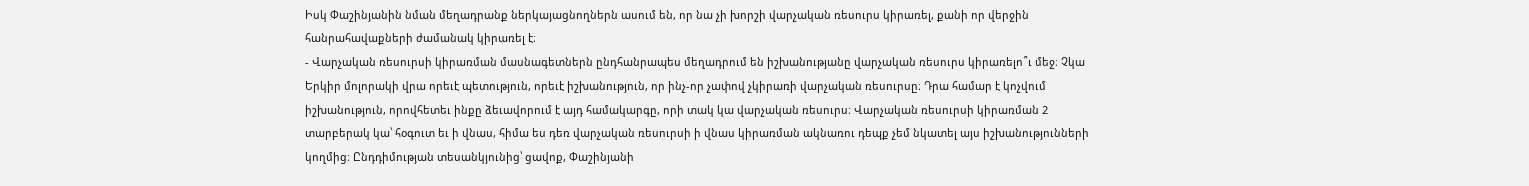Իսկ Փաշինյանին նման մեղադրանք ներկայացնողներն ասում են, որ նա չի խորշի վարչական ռեսուրս կիրառել, քանի որ վերջին հանրահավաքների ժամանակ կիրառել է։
- Վարչական ռեսուրսի կիրառման մասնագետներն ընդհանրապես մեղադրում են իշխանությանը վարչական ռեսուրս կիրառելո՞ւ մեջ։ Չկա Երկիր մոլորակի վրա որեւէ պետություն, որեւէ իշխանություն, որ ինչ-որ չափով չկիրառի վարչական ռեսուրսը։ Դրա համար է կոչվում իշխանություն, որովհետեւ ինքը ձեւավորում է այդ համակարգը, որի տակ կա վարչական ռեսուրս։ Վարչական ռեսուրսի կիրառման 2 տարբերակ կա՝ հօգուտ եւ ի վնաս, հիմա ես դեռ վարչական ռեսուրսի ի վնաս կիրառման ակնառու դեպք չեմ նկատել այս իշխանությունների կողմից։ Ընդդիմության տեսանկյունից՝ ցավոք, Փաշինյանի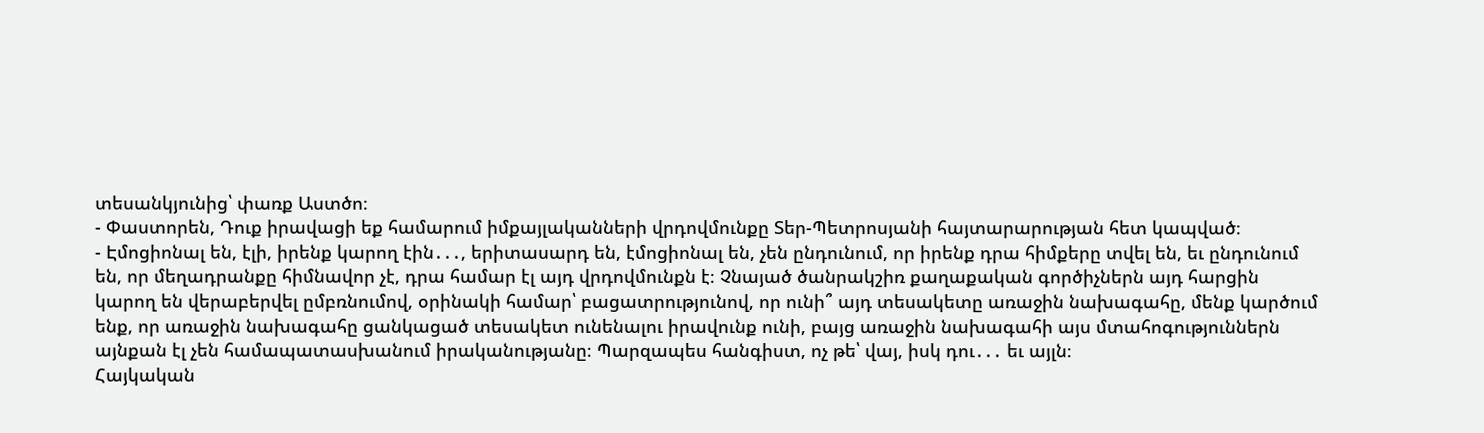տեսանկյունից՝ փառք Աստծո։
- Փաստորեն, Դուք իրավացի եք համարում իմքայլականների վրդովմունքը Տեր-Պետրոսյանի հայտարարության հետ կապված։
- Էմոցիոնալ են, էլի, իրենք կարող էին․․․, երիտասարդ են, էմոցիոնալ են, չեն ընդունում, որ իրենք դրա հիմքերը տվել են, եւ ընդունում են, որ մեղադրանքը հիմնավոր չէ, դրա համար էլ այդ վրդովմունքն է։ Չնայած ծանրակշիռ քաղաքական գործիչներն այդ հարցին կարող են վերաբերվել ըմբռնումով, օրինակի համար՝ բացատրությունով, որ ունի՞ այդ տեսակետը առաջին նախագահը, մենք կարծում ենք, որ առաջին նախագահը ցանկացած տեսակետ ունենալու իրավունք ունի, բայց առաջին նախագահի այս մտահոգություններն այնքան էլ չեն համապատասխանում իրականությանը։ Պարզապես հանգիստ, ոչ թե՝ վայ, իսկ դու․․․ եւ այլն։
Հայկական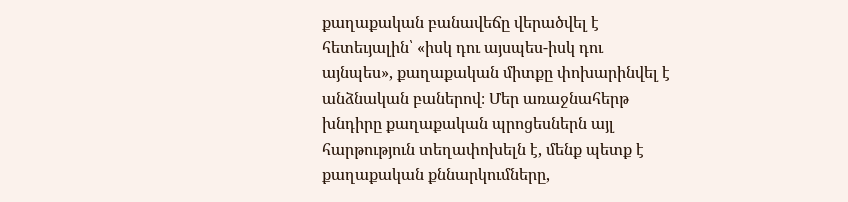քաղաքական բանավեճը վերածվել է հետեւյալին՝ «իսկ դու այսպես-իսկ դու այնպես», քաղաքական միտքը փոխարինվել է անձնական բաներով։ Մեր առաջնահերթ խնդիրը քաղաքական պրոցեսներն այլ հարթություն տեղափոխելն է, մենք պետք է քաղաքական քննարկումները,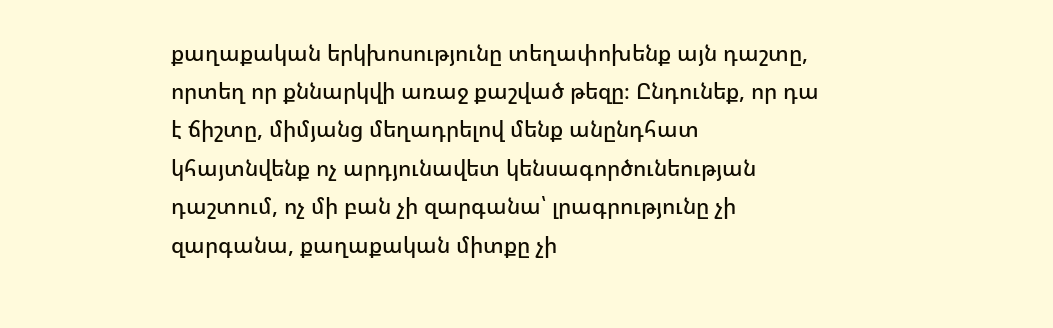քաղաքական երկխոսությունը տեղափոխենք այն դաշտը, որտեղ որ քննարկվի առաջ քաշված թեզը։ Ընդունեք, որ դա է ճիշտը, միմյանց մեղադրելով մենք անընդհատ կհայտնվենք ոչ արդյունավետ կենսագործունեության դաշտում, ոչ մի բան չի զարգանա՝ լրագրությունը չի զարգանա, քաղաքական միտքը չի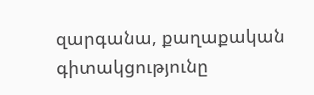զարգանա, քաղաքական գիտակցությունը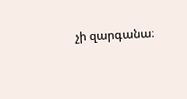չի զարգանա։